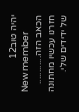יהיה טוב12
New member
הכאב הזה............
חזרנו עכשיו מחתונה של ידידים שלי.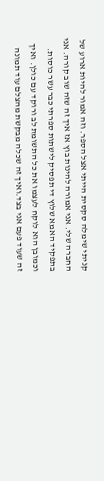קניתי שימלה סקסית הייתי אצל הספר. וזה אמור להיות ארוע של החברה שלי. אני אמורה להינות בוץ אז איך זה שזה שוב קורה. אני בתפקיד האמא שלוץ די תפסיק לישתות ספרתי כבר עשר כוסות. וכמובן הוא לוקח לעצמו את כל התשומת לב ורוקד עם כולן. ואיך זה שעוד פעם אני בצד.ואיך זה שכלה מבקשת מהצלם עוד תמונה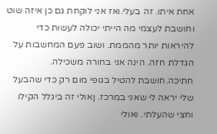אחת איתו. זה בעלי.ואז אני לוקחת גם כן איזה שוט וחושבת לעצמי מה הייתי יכולה לעשות כדי להיראות יותר מהממת. ושוב פעם המחשבות על הגדלת חזה. הינה אני בחורה משכילה. חתיכה.חושבת להטיל בגופי מום רק כדי שהבעל שלי יראה לי שאני במרכז. ןאולי זה ביגלל הקילו וחצי שהעלתי. ואולי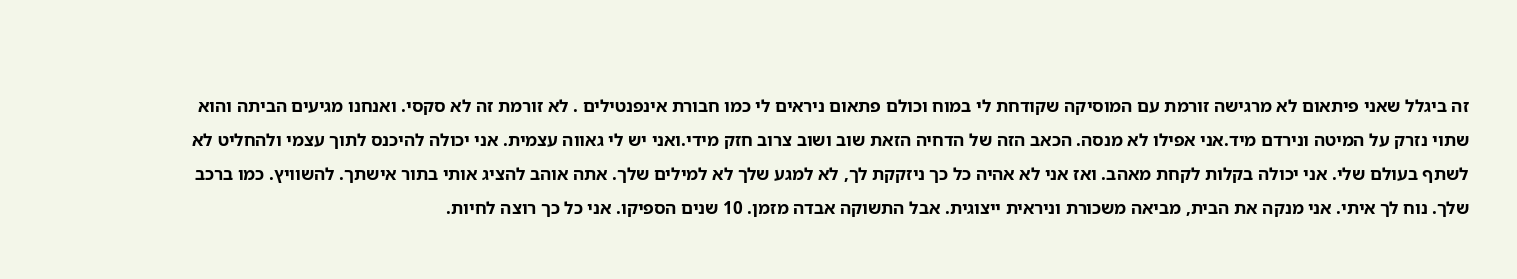זה ביגלל שאני פיתאום לא מרגישה זורמת עם המוסיקה שקודחת לי במוח וכולם פתאום ניראים לי כמו חבורת אינפנטילים . לא זורמת זה לא סקסי. ואנחנו מגיעים הביתה והוא שתוי נזרק על המיטה ונירדם מיד.אני אפילו לא מנסה. הכאב הזה של הדחיה הזאת שוב ושוב צרוב חזק מידי.ואני יש לי גאווה עצמית. אני יכולה להיכנס לתוך עצמי ולהחליט לא לשתף בעולם שלי. אני יכולה בקלות לקחת מאהב. ואז אני לא אהיה כל כך ניזקקת לך, לא למגע שלך לא למילים שלך. אתה אוהב להציג אותי בתור אישתך. להשוויץ. כמו ברכב שלך. נוח לך איתי. אני מנקה את הבית, מביאה משכורת וניראית ייצוגית. אבל התשוקה אבדה מזמן. 10 שנים הספיקו. אני כל כך רוצה לחיות.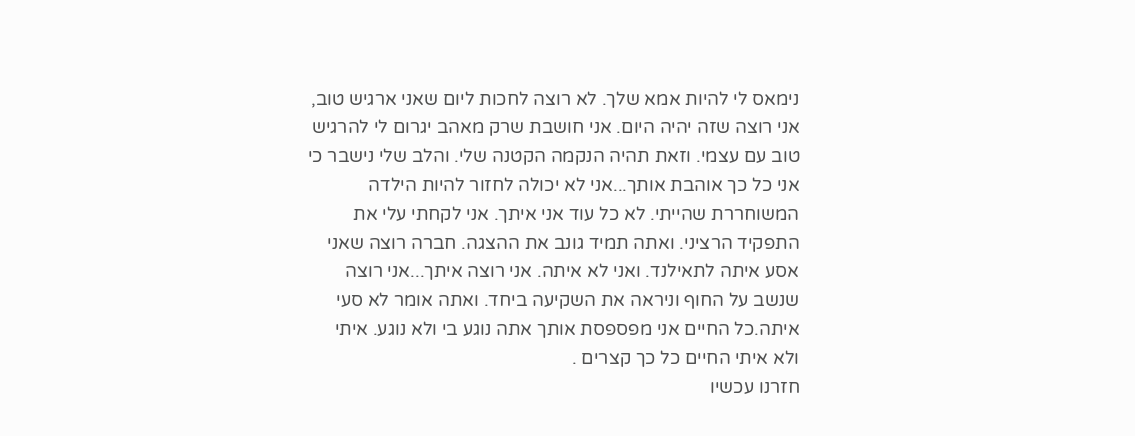נימאס לי להיות אמא שלך. לא רוצה לחכות ליום שאני ארגיש טוב, אני רוצה שזה יהיה היום. אני חושבת שרק מאהב יגרום לי להרגיש טוב עם עצמי. וזאת תהיה הנקמה הקטנה שלי. והלב שלי נישבר כי אני כל כך אוהבת אותך...אני לא יכולה לחזור להיות הילדה המשוחררת שהייתי. לא כל עוד אני איתך. אני לקחתי עלי את התפקיד הרציני. ואתה תמיד גונב את ההצגה. חברה רוצה שאני אסע איתה לתאילנד. ואני לא איתה. אני רוצה איתך...אני רוצה שנשב על החוף וניראה את השקיעה ביחד. ואתה אומר לא סעי איתה.כל החיים אני מפספסת אותך אתה נוגע בי ולא נוגע. איתי ולא איתי החיים כל כך קצרים .
חזרנו עכשיו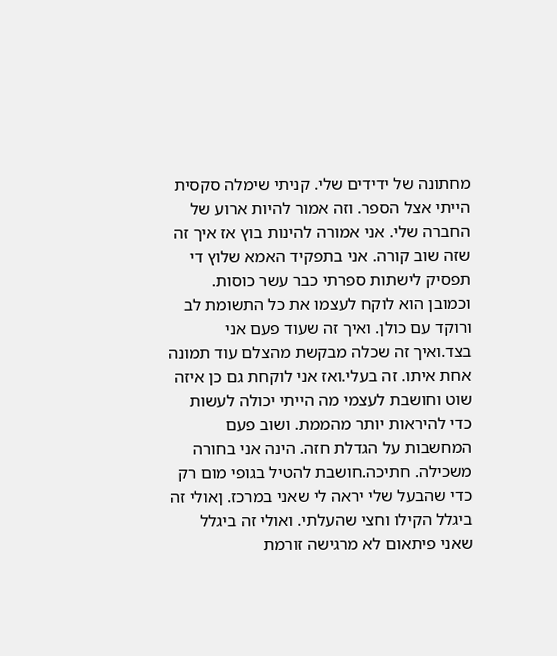מחתונה של ידידים שלי. קניתי שימלה סקסית הייתי אצל הספר. וזה אמור להיות ארוע של החברה שלי. אני אמורה להינות בוץ אז איך זה שזה שוב קורה. אני בתפקיד האמא שלוץ די תפסיק לישתות ספרתי כבר עשר כוסות. וכמובן הוא לוקח לעצמו את כל התשומת לב ורוקד עם כולן. ואיך זה שעוד פעם אני בצד.ואיך זה שכלה מבקשת מהצלם עוד תמונה אחת איתו. זה בעלי.ואז אני לוקחת גם כן איזה שוט וחושבת לעצמי מה הייתי יכולה לעשות כדי להיראות יותר מהממת. ושוב פעם המחשבות על הגדלת חזה. הינה אני בחורה משכילה. חתיכה.חושבת להטיל בגופי מום רק כדי שהבעל שלי יראה לי שאני במרכז. ןאולי זה ביגלל הקילו וחצי שהעלתי. ואולי זה ביגלל שאני פיתאום לא מרגישה זורמת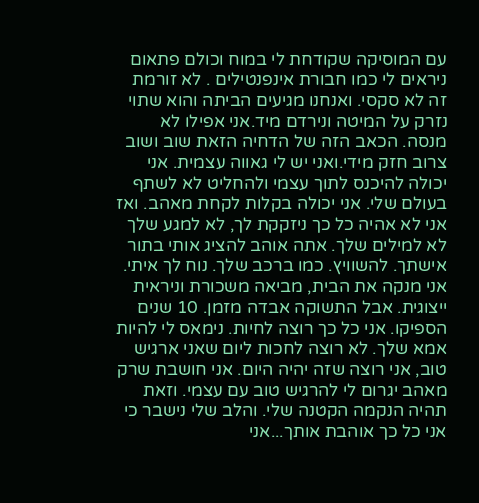עם המוסיקה שקודחת לי במוח וכולם פתאום ניראים לי כמו חבורת אינפנטילים . לא זורמת זה לא סקסי. ואנחנו מגיעים הביתה והוא שתוי נזרק על המיטה ונירדם מיד.אני אפילו לא מנסה. הכאב הזה של הדחיה הזאת שוב ושוב צרוב חזק מידי.ואני יש לי גאווה עצמית. אני יכולה להיכנס לתוך עצמי ולהחליט לא לשתף בעולם שלי. אני יכולה בקלות לקחת מאהב. ואז אני לא אהיה כל כך ניזקקת לך, לא למגע שלך לא למילים שלך. אתה אוהב להציג אותי בתור אישתך. להשוויץ. כמו ברכב שלך. נוח לך איתי. אני מנקה את הבית, מביאה משכורת וניראית ייצוגית. אבל התשוקה אבדה מזמן. 10 שנים הספיקו. אני כל כך רוצה לחיות. נימאס לי להיות אמא שלך. לא רוצה לחכות ליום שאני ארגיש טוב, אני רוצה שזה יהיה היום. אני חושבת שרק מאהב יגרום לי להרגיש טוב עם עצמי. וזאת תהיה הנקמה הקטנה שלי. והלב שלי נישבר כי אני כל כך אוהבת אותך...אני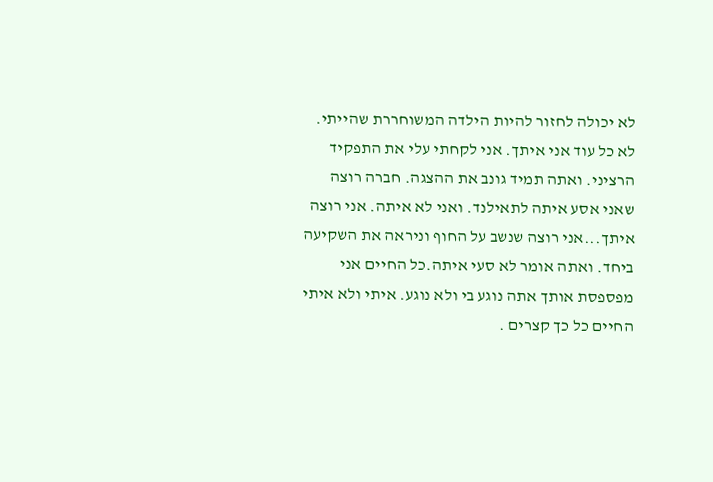לא יכולה לחזור להיות הילדה המשוחררת שהייתי. לא כל עוד אני איתך. אני לקחתי עלי את התפקיד הרציני. ואתה תמיד גונב את ההצגה. חברה רוצה שאני אסע איתה לתאילנד. ואני לא איתה. אני רוצה איתך...אני רוצה שנשב על החוף וניראה את השקיעה ביחד. ואתה אומר לא סעי איתה.כל החיים אני מפספסת אותך אתה נוגע בי ולא נוגע. איתי ולא איתי החיים כל כך קצרים .